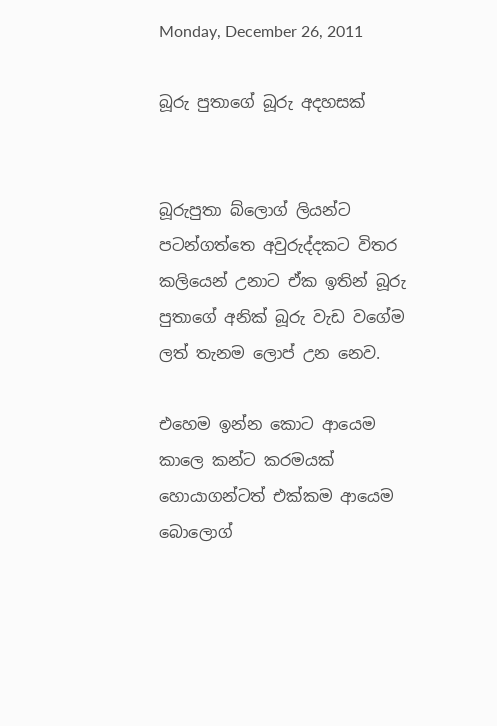Monday, December 26, 2011

බූරු පුතාගේ බූරු අදහසක්


බූරුපුතා බ්ලොග් ලියන්ට පටන්ගත්තෙ අවුරුද්දකට විතර කලියෙන් උනාට ඒක ඉතින් බූරු පුතාගේ අනික් බූරු වැඩ වගේම ලත් තැනම ලොප් උන නෙව.

එහෙම ඉන්න කොට ආයෙම කාලෙ කන්ට කරමයක් හොයාගන්ටත් එක්කම ආයෙම බොලොග්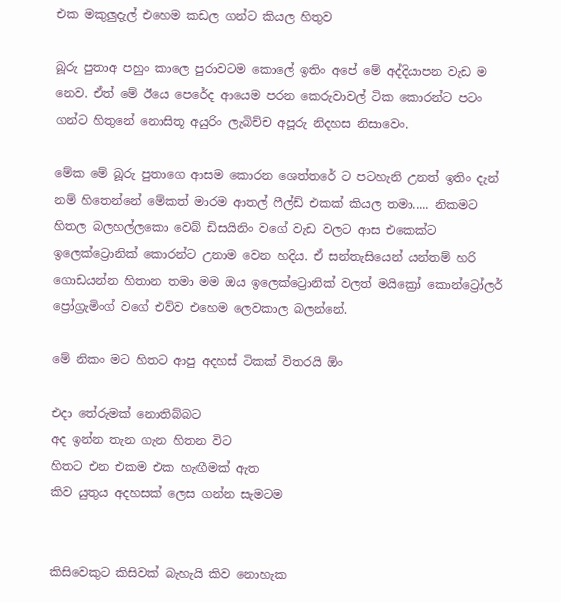එක මකුලුදැල් එහෙම කඩල ගන්ට කියල හිතුව

බූරු පුතාඅ පහුං කාලෙ පුරාවටම කොලේ ඉතිං අපේ මේ අද්දියාපන වැඩ ම නෙව. ඒත් මේ ඊයෙ පෙරේද ආයෙම පරන කෙරුවාවල් ටික කොරන්ට පටං ගන්ට හිතුනේ නොසිතූ අයුරිං ලැබිච්ච අපූරු නිදහස නිසාවෙං.

මේක මේ බූරු පුතාගෙ ආසම කොරන ශෙත්තරේ ට පටහැනි උනත් ඉතිං දැන් නම් හිතෙන්නේ මේකත් මාරම ආතල් ෆීල්ඩ් එකක් කියල තමා..... නිකමට හිතල බලහල්ලකො වෙබ් ඩිසයිනිං වගේ වැඩ වලට ආස එකෙක්ට ඉලෙක්ට්‍රොනික් කොරන්ට උනාම වෙන හදිය. ඒ සන්තැසියෙන් යන්තම් හරි ගොඩයන්න හිතාන තමා මම ඔය ඉලෙක්ට්‍රොනික් වලත් මයික්‍රෝ කොන්ට්‍රෝලර් ප්‍රෝග්‍රැමිංග් වගේ එව්ව එහෙම ලෙවකාල බලන්නේ.

මේ නිකං මට හිතට ආපු අදහස් ටිකක් විතරයි ඕං

එදා තේරුමක් නොතිබ්බට
අද ඉන්න තැන ගැන හිතන විට
හිතට එන එකම එක හැඟීමක් ඇත
කිව යුතුය අදහසක් ලෙස ගන්න සැමටම


කිසිවෙකුට කිසිවක් බැහැයි කිව නොහැක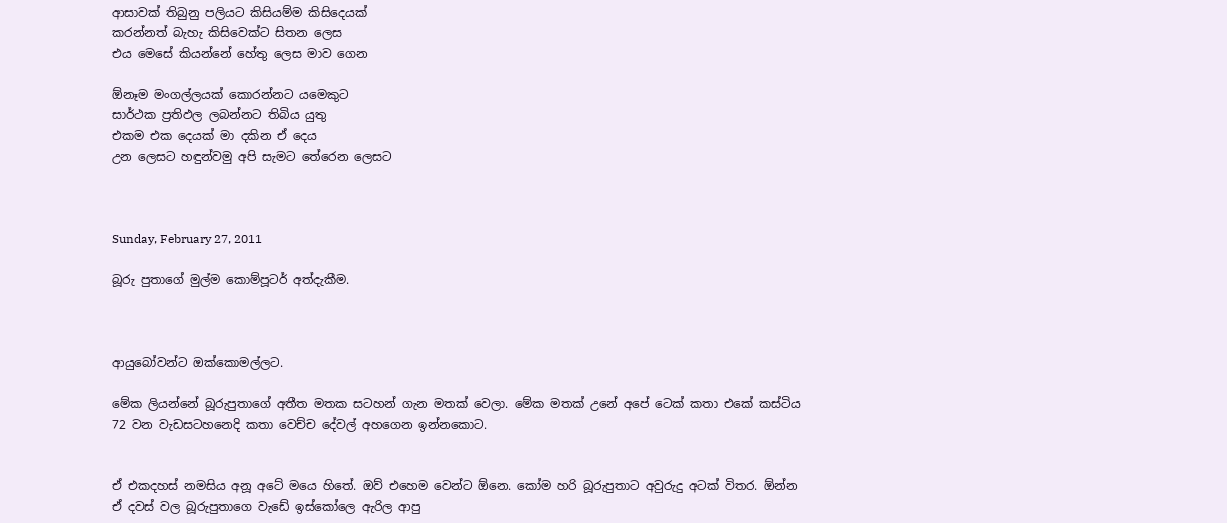ආසාවක් තිබුනු පලියට කිසියම්ම කිසිදෙයක්
කරන්නත් බැහැ කිසිවෙක්ට සිතන ලෙස
එය මෙසේ කියන්නේ හේතු ලෙස මාව ගෙන

ඕනෑම මංගල්ලයක් කොරන්නට යමෙකුට
සාර්ථක ප්‍රතිඵල ලබන්නට තිබිය යුතු
එකම එක දෙයක් මා දකින ඒ දෙය
උන ලෙසට හඳුන්වමු අපි සැමට තේරෙන ලෙසට



Sunday, February 27, 2011

බූරු පුතාගේ මුල්ම කොම්පූටර් අත්දැකීම.



ආයුබෝවන්ට ඔක්කොමල්ලට.

මේක ලියන්නේ බූරුපුතාගේ අතීත මතක සටහන් ගැන මතක් වෙලා. මේක මතක් උනේ අපේ ටෙක් කතා එකේ කස්ටිය 72 වන වැඩසටහනෙදි කතා වෙච්ච දේවල් අහගෙන ඉන්නකොට.


ඒ එකදහස් නමසිය අනූ අටේ මයෙ හිතේ. ඔව් එහෙම වෙන්ට ඕනෙ. කෝම හරි බූරුපුතාට අවුරුදු අටක් විතර. ඕන්න ඒ දවස් වල බූරුපුතාගෙ වැඩේ ඉස්කෝලෙ ඇරිල ආපු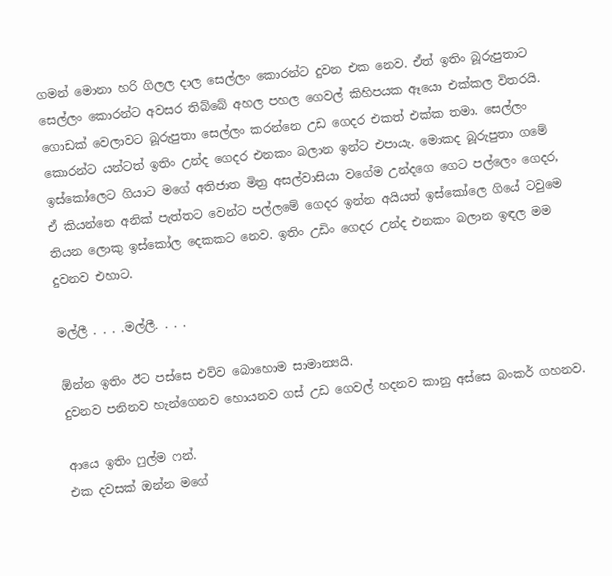ගමන් මොනා හරි ගිලල දාල සෙල්ලං කොරන්ට දුවන එක නෙව. ඒත් ඉතිං බූරුපුතාට සෙල්ලං කොරන්ට අවසර තිබ්බේ අහල පහල ගෙවල් කිහිපයක ඈයො එක්කල විතරයි. ගොඩක් වෙලාවට බූරුපුතා සෙල්ලං කරන්නෙ උඩ ගෙදර එකත් එක්ක තමා. සෙල්ලං කොරන්ට යන්ටත් ඉතිං උන්ද ගෙදර එනකං බලාන ඉන්ට එපායැ. මොකද බූරුපුතා ගමේ ඉස්කෝලෙට ගියාට මගේ අතිජාත මිත්‍ර අසල්වාසියා වගේම උන්දගෙ ගෙට පල්ලෙං ගෙදර, ඒ කියන්නෙ අනික් පැත්තට වෙන්ට පල්ලමේ ගෙදර ඉන්න අයියත් ඉස්කෝලෙ ගියේ ටවුමෙ තියන ලොකු ඉස්කෝල දෙකකට නෙව. ඉතිං උඩිං ගෙදර උන්ද එනකං බලාන ඉඳල මම දුවනව එහාට.

මල්ලී . . . .මල්ලී. . . .

ඕන්න ඉතිං ඊට පස්සෙ එව්ව බොහොම සාමාන්‍යයි.
දුවනව පනිනව හැන්ගෙනව හොයනව ගස් උඩ ගෙවල් හදනව කානු අස්සෙ බංකර් ගහනව.

ආයෙ ඉතිං ෆුල්ම ෆන්.
එක දවසක් ඔන්න මගේ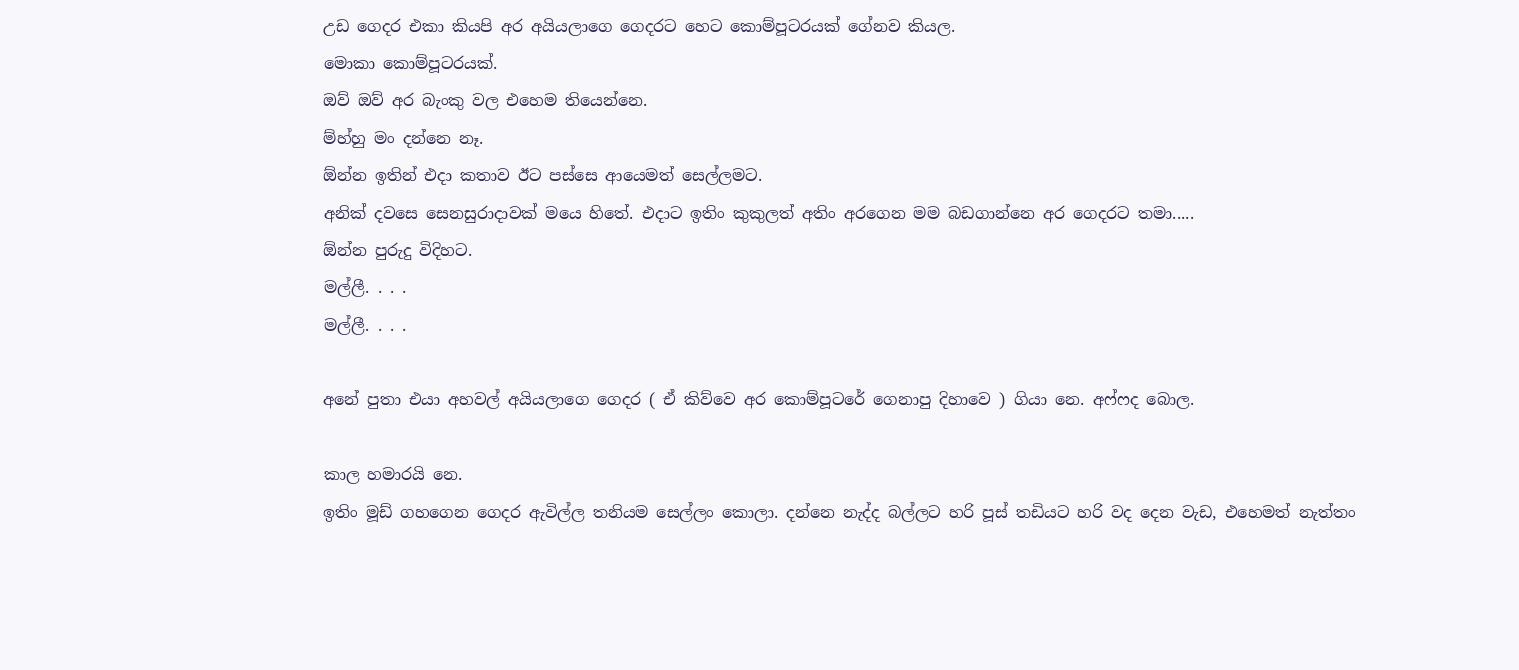උඩ ගෙදර එකා කියපි අර අයියලාගෙ ගෙදරට හෙට කොම්පූටරයක් ගේනව කියල.
මොකා කොම්පූටරයක්.
ඔව් ඔව් අර බැංකු වල එහෙම තියෙන්නෙ.
ම්හ්හු මං දන්නෙ නෑ.
ඕන්න ඉතින් එදා කතාව ඊට පස්සෙ ආයෙමත් සෙල්ලමට.
අනික් දවසෙ සෙනසුරාදාවක් මයෙ හිතේ. එදාට ඉතිං කුකුලත් අතිං අරගෙන මම බඩගාන්නෙ අර ගෙදරට තමා.....
ඕන්න පුරුදු විදිහට.
මල්ලී. . . .
මල්ලී. . . .

අනේ පුතා එයා අහවල් අයියලාගෙ ගෙදර ( ඒ කිව්වෙ අර කොම්පූටරේ ගෙනාපු දිහාවෙ ) ගියා නෙ. අෆ්ෆද බොල.

කාල හමාරයි නෙ.
ඉතිං මූඩ් ගහගෙන ගෙදර ඇවිල්ල තනියම සෙල්ලං කොලා. දන්නෙ නැද්ද බල්ලට හරි පූස් තඩියට හරි වද දෙන වැඩ, එහෙමත් නැත්තං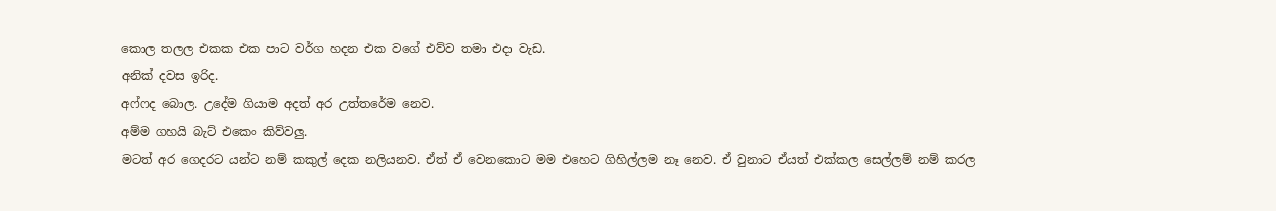කොල තලල එකක එක පාට වර්ග හදන එක වගේ එව්ව තමා එදා වැඩ.
අනික් දවස ඉරිද.
අෆ්ෆද බොල. උදේම ගියාම අදත් අර උත්තරේම නෙව.
අම්ම ගහයි බැට් එකෙං කිව්වලු.
මටත් අර ගෙදරට යන්ට නම් කකුල් දෙක නලියනව. ඒත් ඒ වෙනකොට මම එහෙට ගිහිල්ලම නෑ නෙව. ඒ වුනාට ඒයත් එක්කල සෙල්ලම් නම් කරල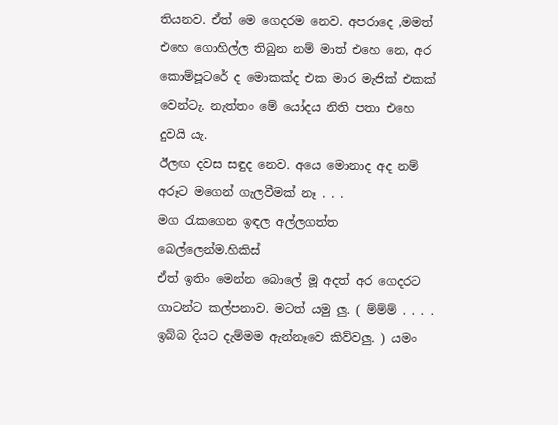තියනව. ඒත් මෙ ගෙදරම නෙව. අපරාදෙ ,මමත් එහෙ ගොහිල්ල තිබුන නම් මාත් එහෙ නෙ, අර කොම්පූටරේ ද මොකක්ද එක මාර මැජික් එකක් වෙන්ටැ. නැත්තං මේ යෝදය නිති පතා එහෙ දුවයි යැ.
ඊලඟ දවස සඳුද නෙව. අයෙ මොනාද අද නම් අරූට මගෙන් ගැලවීමක් නෑ . . .
මග රැකගෙන ඉඳල අල්ලගත්ත බෙල්ලෙන්ම.හිකිස්
ඒත් ඉතිං මෙන්න බොලේ මූ අදත් අර ගෙදරට ගාටන්ට කල්පනාව. මටත් යමු ලු. ( ම්ම්ම් . . . . ඉබ්බ දියට දැම්මම ඇන්නෑවෙ කිව්වලු. ) යමං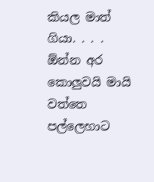කියල මාත් ගියා. . . . ඕන්න අර කොලුවයි මායි වත්තෙ පල්ලෙහාට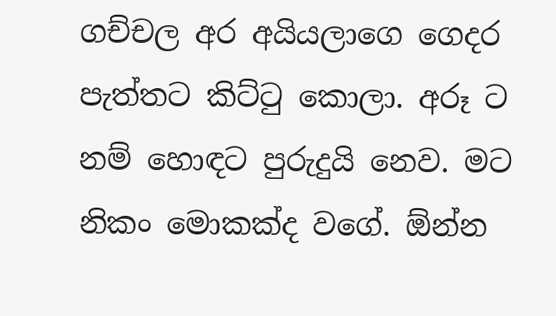ගච්චල අර අයියලාගෙ ගෙදර පැත්තට කිට්ටු කොලා. අරූ ට නම් හොඳට පුරුදුයි නෙව. මට නිකං මොකක්ද වගේ. ඕන්න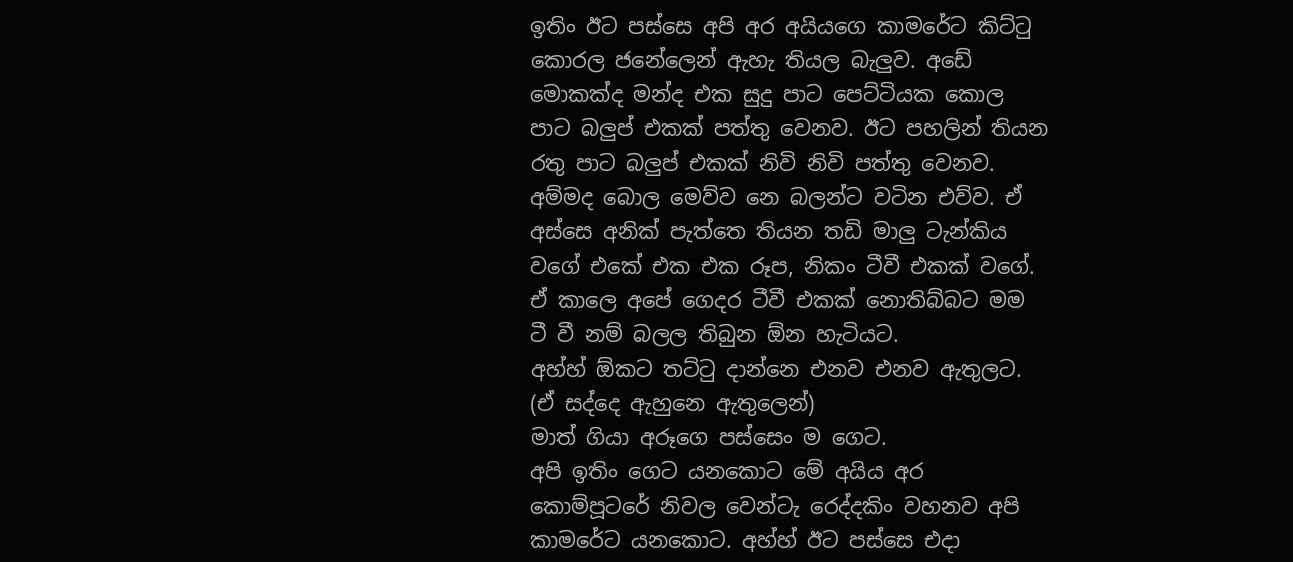ඉතිං ඊට පස්සෙ අපි අර අයියගෙ කාමරේට කිට්ටු කොරල ජනේලෙන් ඇහැ තියල බැලුව. අඩේ මොකක්ද මන්ද එක සුදු පාට පෙට්ටියක කොල පාට බලුප් එකක් පත්තු වෙනව. ඊට පහලින් තියන රතු පාට බලුප් එකක් නිවි නිවි පත්තු වෙනව.
අම්මද බොල මෙව්ව නෙ බලන්ට වටින එව්ව. ඒ අස්සෙ අනික් පැත්තෙ තියන තඩි මාලු ටැන්කිය වගේ එකේ එක එක රූප, නිකං ටීවී එකක් වගේ. ඒ කාලෙ අපේ ගෙදර ටීවී එකක් නොතිබ්බට මම ටී වී නම් බලල තිබුන ඕන හැටියට.
අහ්හ් ඕකට තට්ටු දාන්නෙ එනව එනව ඇතුලට. (ඒ සද්දෙ ඇහුනෙ ඇතුලෙන්)
මාත් ගියා අරූගෙ පස්සෙං ම ගෙට.
අපි ඉතිං ගෙට යනකොට මේ අයිය අර කොම්පූටරේ නිවල වෙන්ටැ රෙද්දකිං වහනව අපි කාමරේට යනකොට. අහ්හ් ඊට පස්සෙ එදා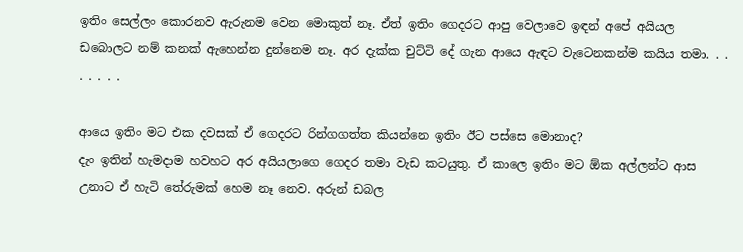ඉතිං සෙල්ලං කොරනව ඇරුනම වෙන මොකුත් නෑ. ඒත් ඉතිං ගෙදරට ආපු වෙලාවෙ ඉඳන් අපේ අයියල ඩබොලට නම් කනක් ඇහෙන්න දුන්නෙම නෑ. අර දැක්ක චුට්ටි දේ ගැන ආයෙ ඇඳට වැටෙනකන්ම කයිය තමා. . . . . . . .

ආයෙ ඉතිං මට එක දවසක් ඒ ගෙදරට රින්ගගත්ත කියන්නෙ ඉතිං ඊට පස්සෙ මොනාද?
දැං ඉතින් හැමදාම හවහට අර අයියලාගෙ ගෙදර තමා වැඩ කටයුතු. ඒ කාලෙ ඉතිං මට ඕක අල්ලන්ට ආස උනාට ඒ හැටි තේරුමක් හෙම නෑ නෙව. අරුන් ඩබල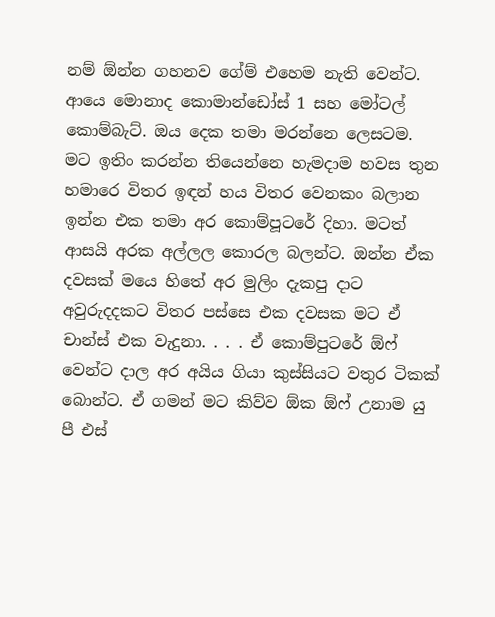නම් ඕන්න ගහනව ගේම් එහෙම නැති වෙන්ට. ආයෙ මොනාද කොමාන්ඩෝස් 1 සහ මෝටල් කොම්බැට්. ඔය දෙක තමා මරන්නෙ ලෙසටම.
මට ඉතිං කරන්න තියෙන්නෙ හැමදාම හවස තුන හමාරෙ විතර ඉඳන් හය විතර වෙනකං බලාන ඉන්න එක තමා අර කොම්පූටරේ දිහා. මටත් ආසයි අරක අල්ලල කොරල බලන්ට. ඔන්න ඒක දවසක් මයෙ හිතේ අර මුලිං දැකපු දාට අවුරුදදකට විතර පස්සෙ එක දවසක මට ඒ චාන්ස් එක වැදුනා. . . . ඒ කොම්පුටරේ ඕෆ් වෙන්ට දාල අර අයිය ගියා කුස්සියට වතුර ටිකක් බොන්ට. ඒ ගමන් මට කිව්ව ඕක ඕෆ් උනාම යු පී එස්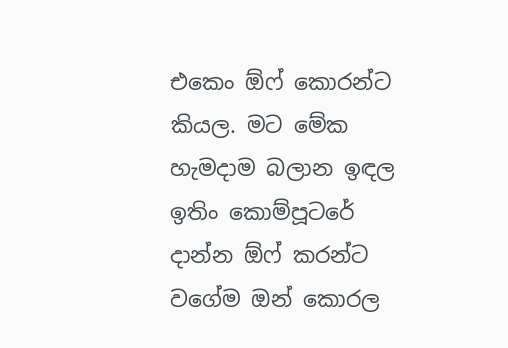එකෙං ඕෆ් කොරන්ට කියල. මට මේක හැමදාම බලාන ඉඳල ඉතිං කොම්පූටරේ දාන්න ඕෆ් කරන්ට වගේම ඔන් කොරල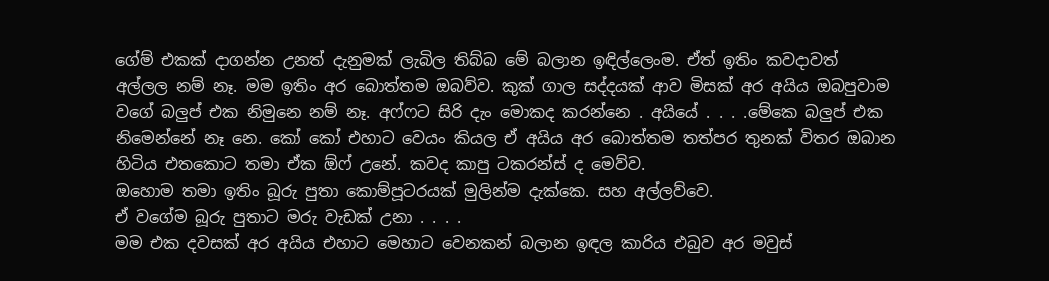ගේම් එකක් දාගන්න උනත් දැනුමක් ලැබිල තිබ්බ මේ බලාන ඉඳිල්ලෙංම. ඒත් ඉතිං කවදාවත් අල්ලල නම් නෑ. මම ඉතිං අර බොත්තම ඔබව්ව. කුක් ගාල සද්දයක් ආව මිසක් අර අයිය ඔබපුවාම වගේ බලුප් එක නිමුනෙ නම් නෑ. අෆ්ෆට සිරි දැං මොකද කරන්නෙ . අයියේ . . . .මේකෙ බලුප් එක නිමෙන්නේ නෑ නෙ. කෝ කෝ එහාට වෙයං කියල ඒ අයිය අර බොත්තම තත්පර තුනක් විතර ඔබාන හිටිය එතකොට තමා ඒක ඕෆ් උනේ. කවද කාපු ටකරන්ස් ද මෙව්ව.
ඔහොම තමා ඉතිං බූරු පුතා කොම්පූටරයක් මුලින්ම දැක්කෙ. සහ අල්ලව්වෙ.
ඒ වගේම බූරු පුතාට මරු වැඩක් උනා . . . .
මම එක දවසක් අර අයිය එහාට මෙහාට වෙනකන් බලාන ඉඳල කාරිය එබුව අර මවුස්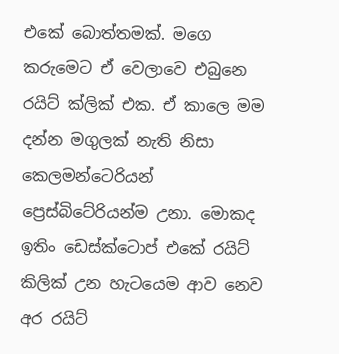එකේ බොත්තමක්. මගෙ කරුමෙට ඒ වෙලාවෙ එබුනෙ රයිට් ක්ලික් එක. ඒ කාලෙ මම දන්න මගුලක් නැති නිසා කෙලමන්ටෙරියන් ප්‍රෙස්බිටේරියන්ම උනා. මොකද ඉතිං ඩෙස්ක්ටොප් එකේ රයිට් කිලික් උන හැටයෙම ආව නෙව අර රයිට්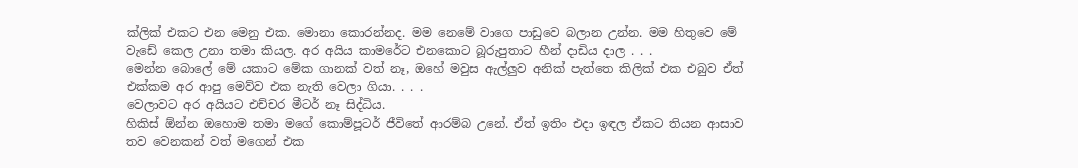ක්ලික් එකට එන මෙනු එක. මොනා කොරන්නද. මම නෙමේ වාගෙ පාඩුවෙ බලාන උන්න. මම හිතුවෙ මේ වැඩේ කෙල උනා තමා කියල. අර අයිය කාමරේට එනකොට බූරුපුතාට හීන් දාඩිය දාල . . .
මෙන්න බොලේ මේ යකාට මේක ගානක් වත් නෑ, ඔහේ මවුස ඇල්ලුව අනික් පැත්තෙ කිලික් එක එබුව ඒත් එක්කම අර ආපු මෙව්ව එක නැති වෙලා ගියා. . . .
වෙලාවට අර අයියට එච්චර මීටර් නෑ සිද්ධිය.
හිකිස් ඕන්න ඔහොම තමා මගේ කොම්පූටර් ජීවිතේ ආරම්බ උනේ. ඒත් ඉතිං එදා ඉඳල ඒකට තියන ආසාව තව වෙනකන් වත් මගෙන් එක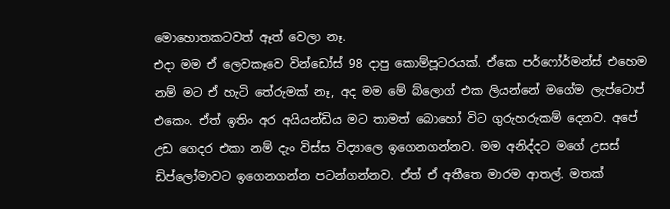මොහොතකටවත් ඈත් වෙලා නෑ.
එදා මම ඒ ලෙවකෑවෙ වින්ඩෝස් 98 දාපු කොම්පූටරයක්. ඒකෙ පර්ෆෝර්මන්ස් එහෙම නම් මට ඒ හැටි තේරුමක් නෑ, අද මම මේ බ්ලොග් එක ලියන්නේ මගේම ලැප්ටොප් එකෙං. ඒත් ඉතිං අර අයියන්ඩිය මට තාමත් බොහෝ විට ගුරුහරුකම් දෙනව. අපේ උඩ ගෙදර එකා නම් දැං විස්ස විද්‍යාලෙ ඉගෙනගන්නව. මම අනිද්දට මගේ උසස් ඩිප්ලෝමාවට ඉගෙනගන්න පටන්ගන්නව. ඒත් ඒ අතීතෙ මාරම ආතල්. මතක්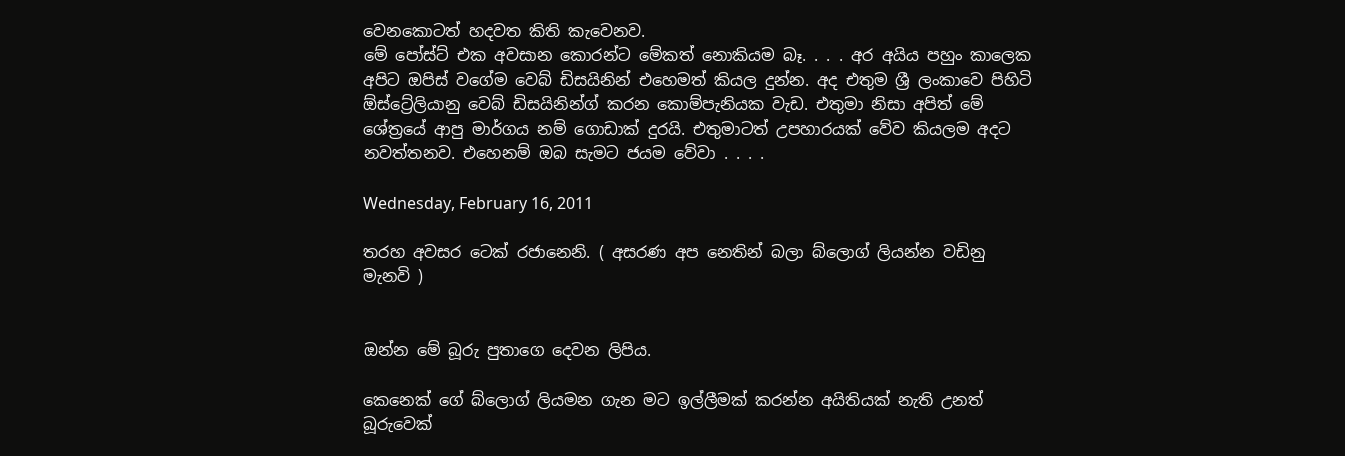වෙනකොටත් හදවත කිති කැවෙනව.
මේ පෝස්ට් එක අවසාන කොරන්ට මේකත් නොකියම බෑ. . . . අර අයිය පහුං කාලෙක අපිට ඔපිස් වගේම වෙබ් ඩිසයිනින් එහෙමත් කියල දුන්න. අද එතුම ශ්‍රී ලංකාවෙ පිහිටි ඕස්ට්‍රේලියානු වෙබ් ඩිසයිනින්ග් කරන කොම්පැනියක වැඩ. එතුමා නිසා අපිත් මේ ශේත්‍රයේ ආපු මාර්ගය නම් ගොඩාක් දුරයි. එතුමාටත් උපහාරයක් වේව කියලම අදට නවත්තනව. එහෙනම් ඔබ සැමට ජයම වේවා . . . .

Wednesday, February 16, 2011

තරහ අවසර ටෙක් රජානෙනි. ( අසරණ අප නෙතින් බලා බ්ලොග් ලියන්න වඩිනු මැනවි )


ඔන්න මේ බූරු පුතාගෙ දෙවන ලිපිය.

කෙනෙක් ගේ බ්ලොග් ලියමන ගැන මට ඉල්ලීමක් කරන්න අයිතියක් නැති උනත් බූරුවෙක්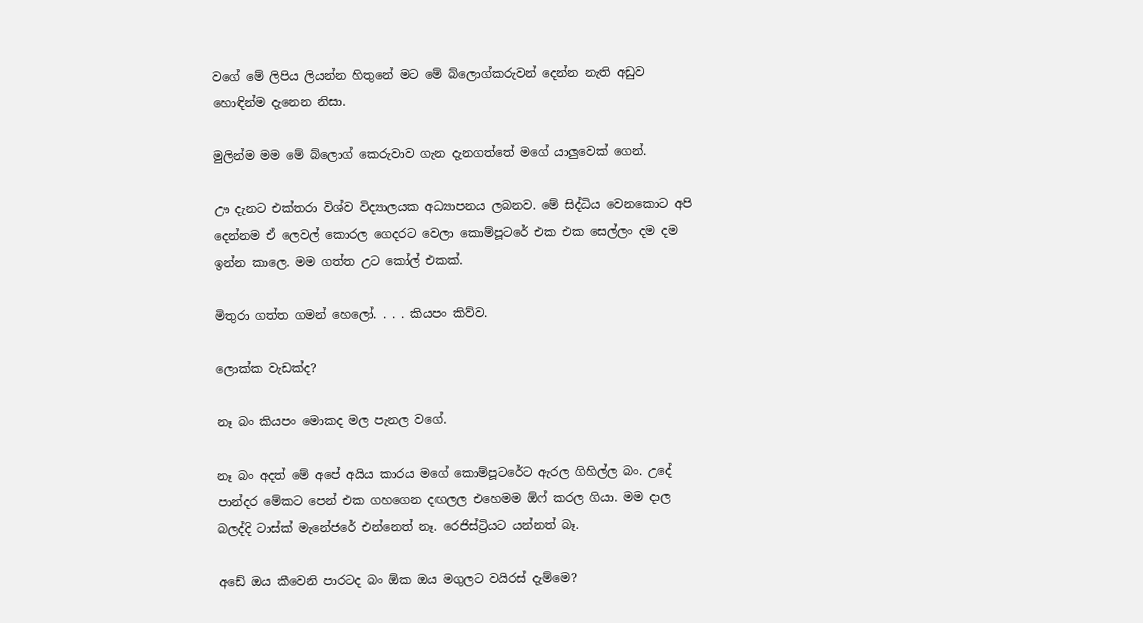වගේ මේ ලිපිය ලියන්න හිතුනේ මට මේ බ්ලොග්කරුවන් දෙන්න නැති අඩුව හොඳින්ම දැනෙන නිසා.

මුලින්ම මම මේ බ්ලොග් කෙරුවාව ගැන දැනගත්තේ මගේ යාලුවෙක් ගෙන්.

ඌ දැනට එක්තරා විශ්ව විද්‍යාලයක අධ්‍යාපනය ලබනව. මේ සිද්ධිය වෙනකොට අපි දෙන්නම ඒ ලෙවල් කොරල ගෙදරට වෙලා කොම්පූටරේ එක එක සෙල්ලං දම දම ඉන්න කාලෙ. මම ගත්ත උට කෝල් එකක්.

මිතුරා ගත්ත ගමන් හෙලෝ. . . . කියපං කිව්ව.

ලොක්ක වැඩක්ද?

නෑ බං කියපං මොකද මල පැනල වගේ.

නෑ බං අදත් මේ අපේ අයිය කාරය මගේ කොම්පූටරේට ඇරල ගිහිල්ල බං. උදේ පාන්දර මේකට පෙන් එක ගහගෙන දඟලල එහෙමම ඕෆ් කරල ගියා. මම දාල බලද්දි ටාස්ක් මැනේජරේ එන්නෙත් නෑ. රෙජිස්ට්‍රියට යන්නත් බෑ.

අඩේ ඔය කීවෙනි පාරටද බං ඕක ඔය මගුලට වයිරස් දැම්මෙ?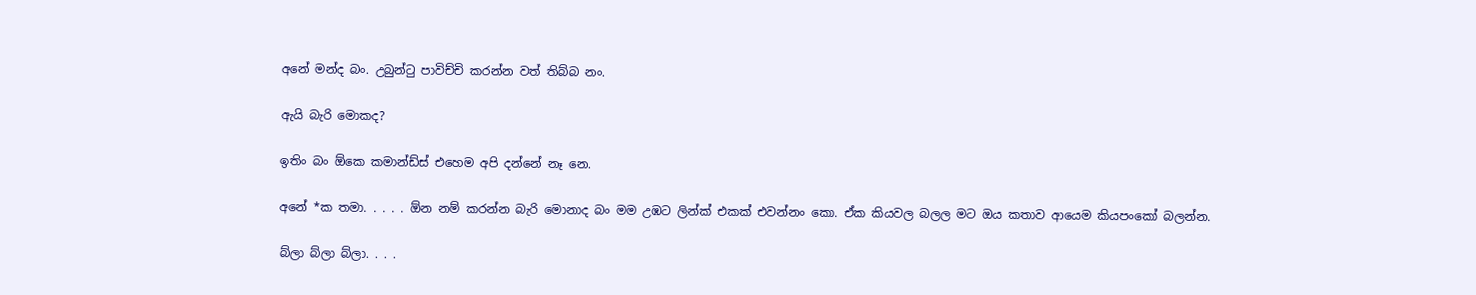අනේ මන්ද බං. උබුන්ටු පාවිච්චි කරන්න වත් තිබ්බ නං.

ඇයි බැරි මොකද?

ඉතිං බං ඕකෙ කමාන්ඩ්ස් එහෙම අපි දන්නේ නෑ නෙ.

අනේ *ක තමා. . . . . ඕන නම් කරන්න බැරි මොනාද බං මම උඹට ලින්ක් එකක් එවන්නං කො. ඒක කියවල බලල මට ඔය කතාව ආයෙම කියපංකෝ බලන්න.

බ්ලා බ්ලා බ්ලා. . . .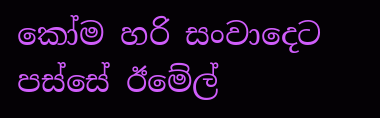කෝම හරි සංවාදෙට පස්සේ ඊමේල්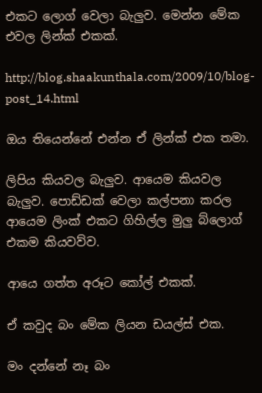එකට ලොග් වෙලා බැලුව. මෙන්න මේක එවල ලින්ක් එකක්.

http://blog.shaakunthala.com/2009/10/blog-post_14.html

ඔය තියෙන්නේ එන්න ඒ ලින්ක් එක තමා.

ලිපිය කියවල බැලුව. ආයෙම කියවල බැලුව. පොඩ්ඩක් වෙලා කල්පනා කරල ආයෙම ලිංක් එකට ගිහිල්ල මුලු බ්ලොග් එකම කියවව්ව.

ආයෙ ගත්ත අරූට කෝල් එකක්.

ඒ කවුද බං මේක ලියන ඩයල්ස් එක.

මං දන්නේ නෑ බං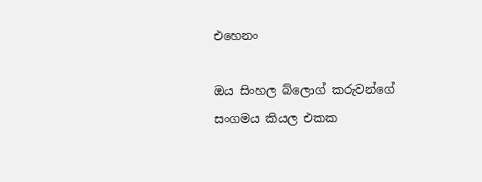එහෙනං

ඔය සිංහල බ්ලොග් කරුවන්ගේ සංගමය කියල එකක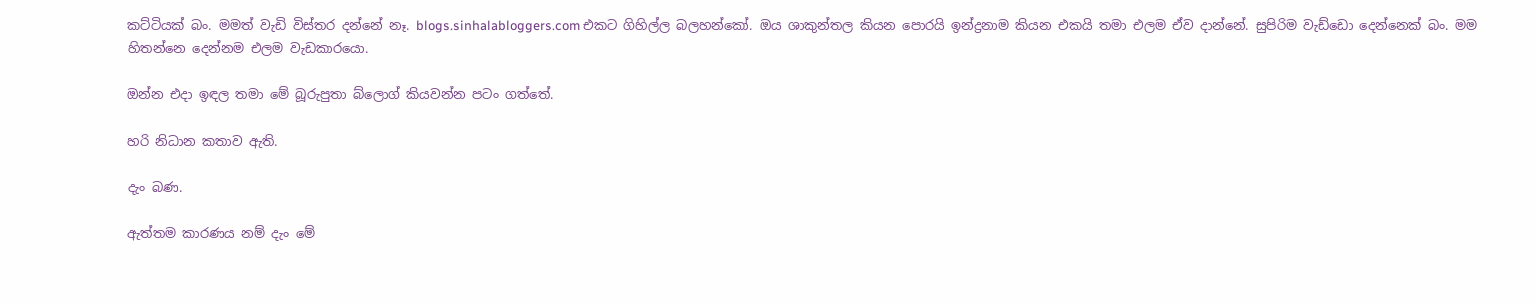කට්ටියක් බං. මමත් වැඩි විස්තර දන්නේ නෑ. blogs.sinhalabloggers.com එකට ගිහිල්ල බලහන්කෝ. ඔය ශාකුන්තල කියන පොරයි ඉන්ද්‍රනාම කියන එකයි තමා එලම ඒව දාන්නේ. සුපිරිම වැඩ්ඩො දෙන්නෙක් බං. මම හිතන්නෙ දෙන්නම එලම වැඩකාරයො.

ඔන්න එදා ඉඳල තමා මේ බූරුපුතා බ්ලොග් කියවන්න පටං ගත්තේ.

හරි නිධාන කතාව ඇති.

දැං බණ.

ඇත්තම කාරණය නම් දැං මේ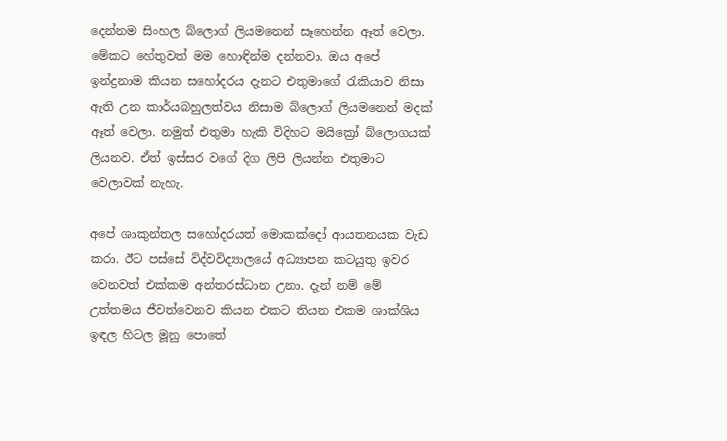දෙන්නම සිංහල බ්ලොග් ලියමනෙන් සෑහෙන්න ඈත් වෙලා. මේකට හේතුවත් මම හොඳින්ම දන්නවා. ඔය අපේ ඉන්ද්‍රනාම කියන සහෝදරය දැනට එතුමාගේ රැකියාව නිසා ඇති උන කාර්යබහුලත්වය නිසාම බ්ලොග් ලියමනෙන් මදක් ඈත් වෙලා. නමුත් එතුමා හැකි විදිහට මයික්‍රෝ බ්ලොගයක් ලියනව. ඒත් ඉස්සර වගේ දිග ලිපි ලියන්න එතුමාට වෙලාවක් නැහැ.

අපේ ශාකුන්තල සහෝදරයත් මොකක්දෝ ආයතනයක වැඩ කරා. ඊට පස්සේ විද්වවිද්‍යාලයේ අධ්‍යාපන කටයුතු ඉවර වෙනවත් එක්කම අන්තරස්ධාන උනා. දැන් නම් මේ උත්තමය ජීවත්වෙනව කියන එකට තියන එකම ශාක්ශිය ඉඳල හිටල මූනු පොතේ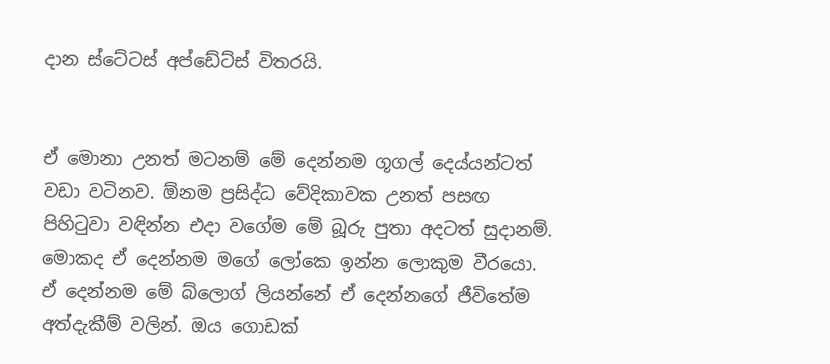දාන ස්ටේටස් අප්ඩේට්ස් විතරයි.


ඒ මොනා උනත් මටනම් මේ දෙන්නම ගූගල් දෙය්යන්ටත් වඩා වටිනව. ඕනම ප්‍රසිද්ධ වේදිකාවක උනත් පසඟ පිහිටුවා වඳින්න එදා වගේම මේ බූරු පුතා අදටත් සුදානම්. මොකද ඒ දෙන්නම මගේ ලෝකෙ ඉන්න ලොකුම වීරයො. ඒ දෙන්නම මේ බ්ලොග් ලියන්නේ ඒ දෙන්නගේ ජීවිතේම අත්දැකීම් වලින්. ඔය ගොඩක්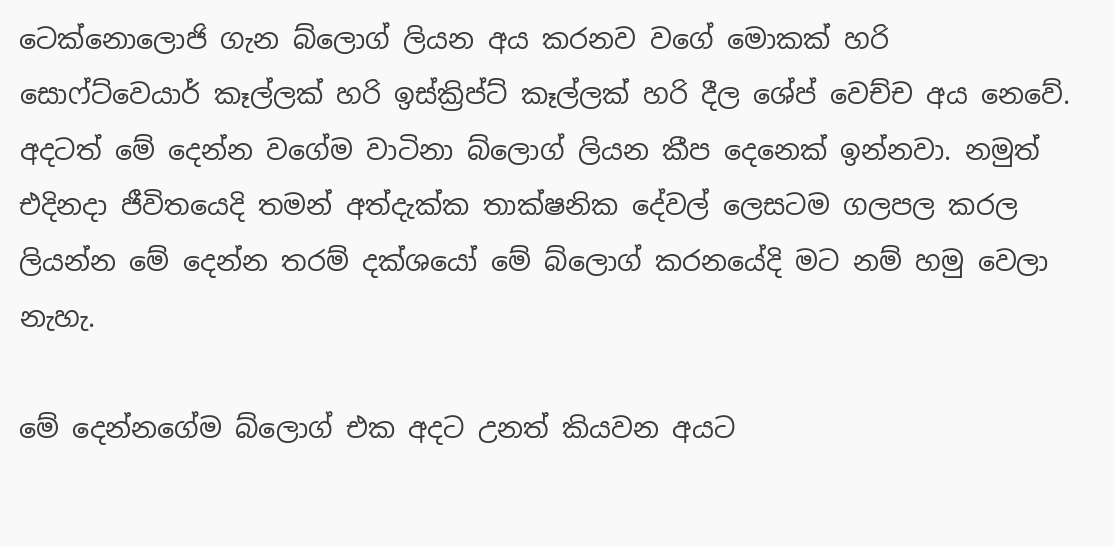ටෙක්නොලොජි ගැන බ්ලොග් ලියන අය කරනව වගේ මොකක් හරි සොෆ්ට්වෙයාර් කෑල්ලක් හරි ඉස්ක්‍රිප්ට් කෑල්ලක් හරි දීල ශේප් වෙච්ච අය නෙවේ. අදටත් මේ දෙන්න වගේම වාටිනා බ්ලොග් ලියන කීප දෙනෙක් ඉන්නවා. නමුත් එදිනදා ජීවිතයෙදි තමන් අත්දැක්ක තාක්ෂනික දේවල් ලෙසටම ගලපල කරල ලියන්න මේ දෙන්න තරම් දක්ශයෝ මේ බ්ලොග් කරනයේදි මට නම් හමු වෙලා නැහැ.

මේ දෙන්නගේම බ්ලොග් එක අදට උනත් කියවන අයට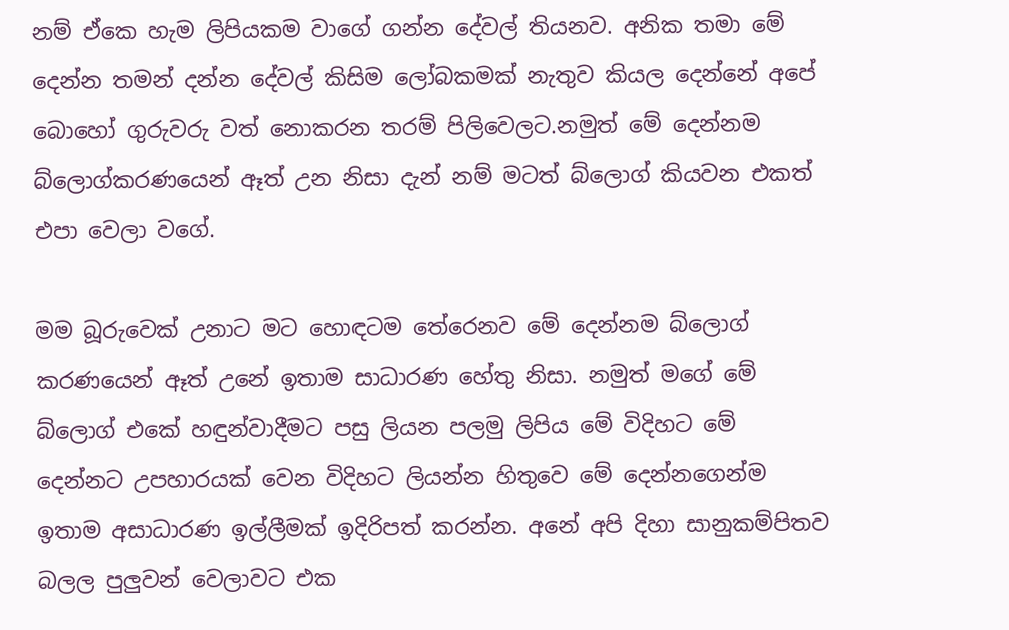නම් ඒකෙ හැම ලිපියකම වාගේ ගන්න දේවල් තියනව. අනික තමා මේ දෙන්න තමන් දන්න දේවල් කිසිම ලෝබකමක් නැතුව කියල දෙන්නේ අපේ බොහෝ ගුරුවරු වත් නොකරන තරම් පිලිවෙලට.නමුත් මේ දෙන්නම බ්ලොග්කරණයෙන් ඈත් උන නිසා දැන් නම් මටත් බ්ලොග් කියවන එකත් එපා වෙලා වගේ.

මම බූරුවෙක් උනාට මට හොඳටම තේරෙනව මේ දෙන්නම බ්ලොග් කරණයෙන් ඈත් උනේ ඉතාම සාධාරණ හේතු නිසා. නමුත් මගේ මේ බ්ලොග් එකේ හඳුන්වාදීමට පසු ලියන පලමු ලිපිය මේ විදිහට මේ දෙන්නට උපහාරයක් වෙන විදිහට ලියන්න හිතුවෙ මේ දෙන්නගෙන්ම ඉතාම අසාධාරණ ඉල්ලීමක් ඉදිරිපත් කරන්න. අනේ අපි දිහා සානුකම්පිතව බලල පුලුවන් වෙලාවට එක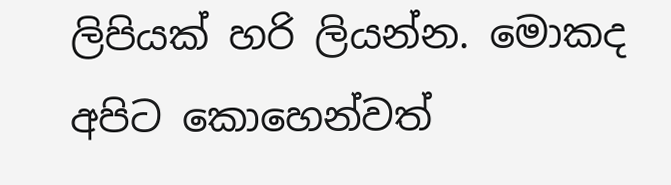ලිපියක් හරි ලියන්න. මොකද අපිට කොහෙන්වත්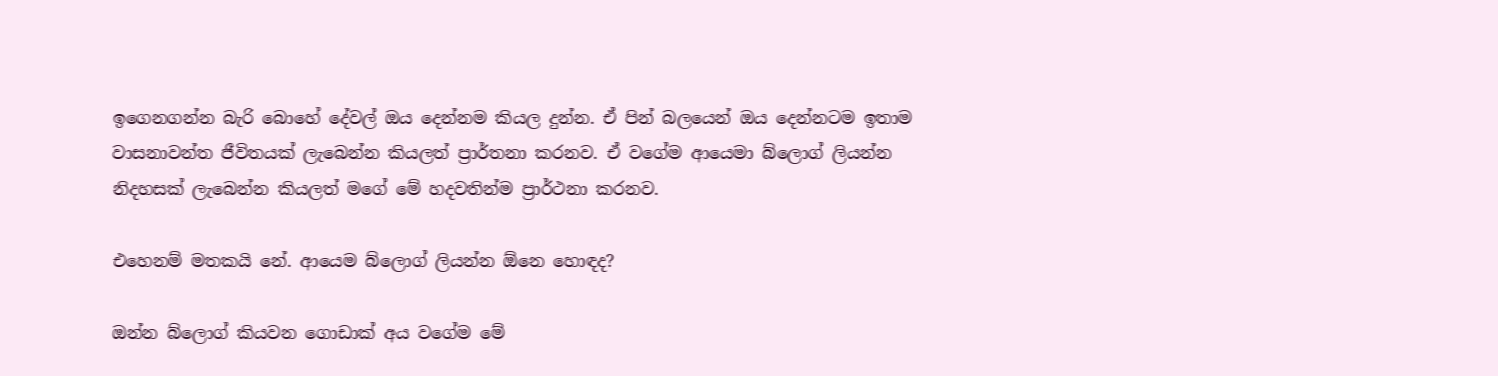ඉගෙනගන්න බැරි බොහේ දේවල් ඔය දෙන්නම කියල දුන්න. ඒ පින් බලයෙන් ඔය දෙන්නටම ඉතාම වාසනාවන්ත ජීවිතයක් ලැබෙන්න කියලත් ප්‍රාර්තනා කරනව. ඒ වගේම ආයෙමා බ්ලොග් ලියන්න නිදහසක් ලැබෙන්න කියලත් මගේ මේ හදවතින්ම ප්‍රාර්ථනා කරනව.

එහෙනම් මතකයි නේ. ආයෙම බ්ලොග් ලියන්න ඕනෙ හොඳද?

ඔන්න බ්ලොග් කියවන ගොඩාක් අය වගේම මේ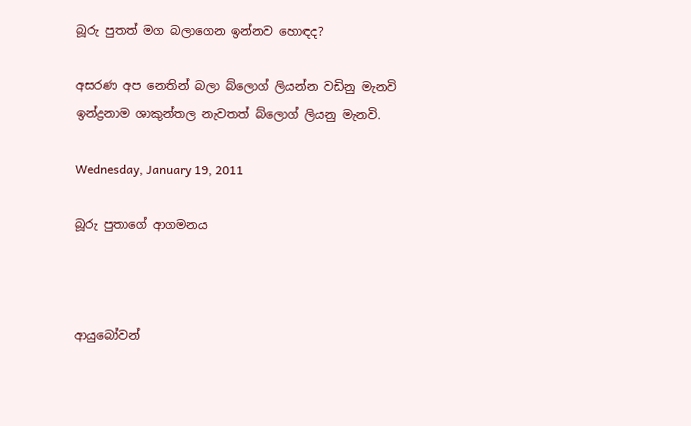බූරු පුතත් මග බලාගෙන ඉන්නව හොඳද?

අසරණ අප නෙතින් බලා බ්ලොග් ලියන්න වඩිනු මැනවි
ඉන්ද්‍රනාම ශාකුන්තල නැවතත් බ්ලොග් ලියනු මැනවි.

Wednesday, January 19, 2011

බූරු පුතාගේ ආගමනය



ආයුබෝවන්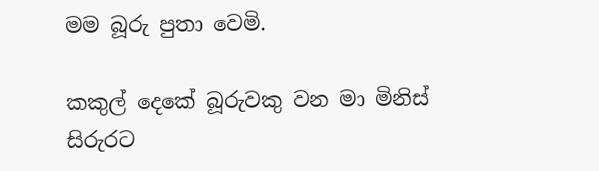මම බූරු පුතා වෙමි.

කකුල් දෙකේ බූරුවකු වන මා මිනිස් සිරුරට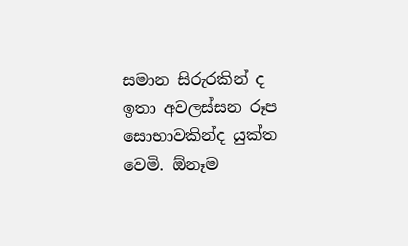සමාන සිරුරකින් ද ඉතා අවලස්සන රූප සොභාවකින්ද යුක්ත වෙමි. ඕනෑම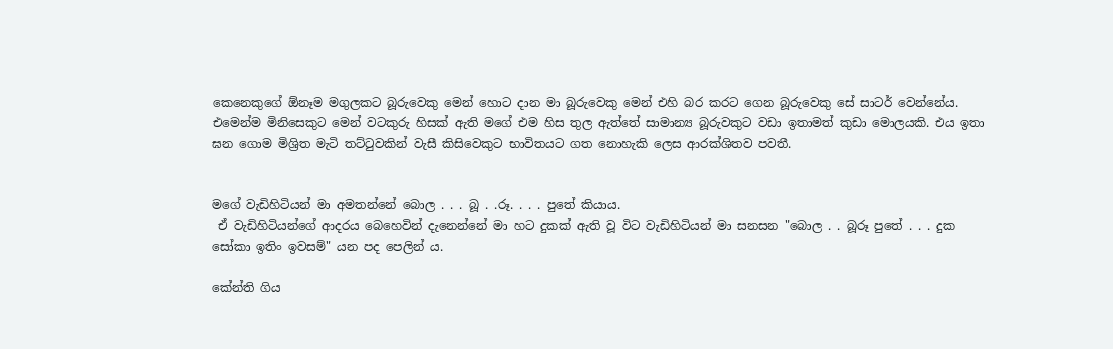කෙනෙකුගේ ඕනෑම මගුලකට බූරුවෙකු මෙන් හොට දාන මා බූරුවෙකු මෙන් එහි බර කරට ගෙන බූරුවෙකු සේ සාටර් වෙන්නේය. එමෙන්ම මිනිසෙකුට මෙන් වටකුරු හිසක් ඇති මගේ එම හිස තුල ඇත්තේ සාමාන්‍ය බූරුවකුට වඩා ඉතාමත් කුඩා මොලයකි. එය ඉතා ඝන ගොම මිශ්‍රිත මැටි තට්ටුවකින් වැසී කිසිවෙකුට භාවිතයට ගත නොහැකි ලෙස ආරක්ශිතව පවතී.


මගේ වැඩිහිටියන් මා අමතන්නේ බොල . . . බූ . .රූ. . . . පුතේ කියාය.
 ඒ වැඩිහිටියන්ගේ ආදරය බෙහෙවින් දැනෙන්නේ මා හට දුකක් ඇති වූ විට වැඩිහිටියන් මා සනසන "බොල . . බූරූ පුතේ . . . දුක සෝකා ඉතිං ඉවසම්" යන පද පෙලින් ය.

කේන්ති ගිය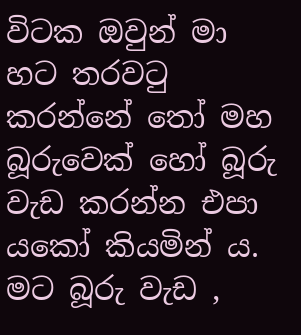විටක ඔවුන් මා හට තරවටු කරන්නේ තෝ මහ බූරුවෙක් හෝ බූරු වැඩ කරන්න එපා යකෝ කියමින් ය. මට බූරු වැඩ ,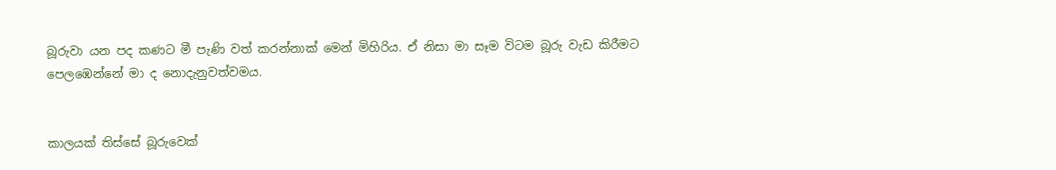බූරුවා යන පද කණට මී පැණි වත් කරන්නාක් මෙන් මිහිරිය. ඒ නිසා මා සෑම විටම බූරු වැඩ කිරීමට පෙලඹෙන්නේ මා ද නොදැනුවත්වමය.


කාලයක් තිස්සේ බූරුවෙක්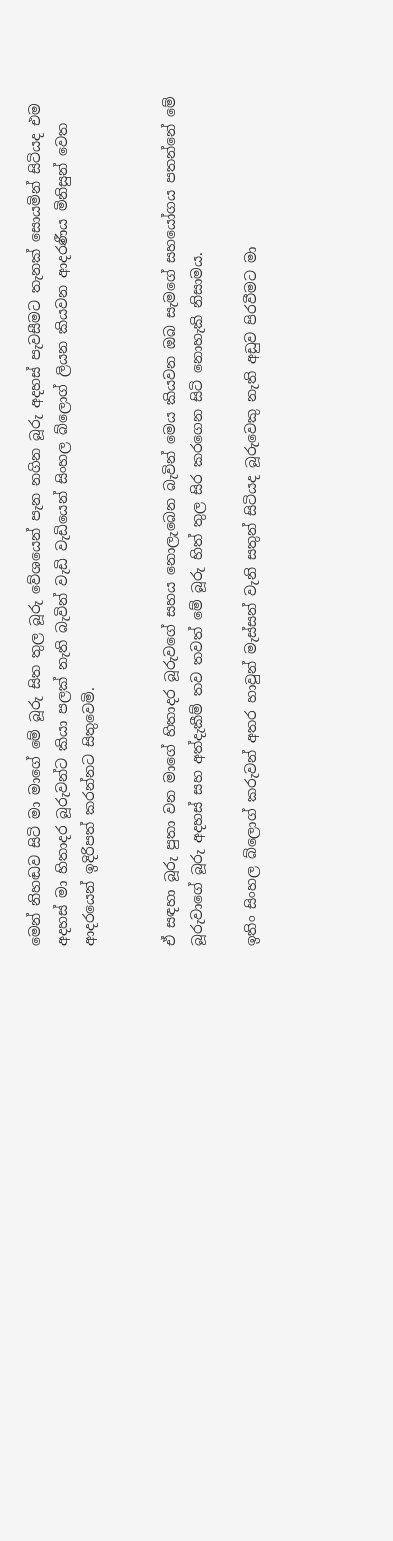මෙන් නිහඬව සිටි මා මාගේ මේ බූරු සිත තුල බූරු වේශයෙන් පැන නගින බූරු අදහස් පැවසීමට තැනක් සොයමින් සිටියද එම අදහස් මා හිතාදර බූරුවන්ට කියා පලක් නැති බැවින් වැඩි වැඩියෙන් සිංහල බ්ලොග් ලියන කියවන ආදරණීය මිනිසුන් වෙත ආදරයෙන් ඉදිරිපත් කරන්නට සිතුවෙමි.


ඒ සඳහා බූරු පුතා වන මාගේ හිතාදර බූරුවගේ සහය නොලැබෙන බැවින් මෙය කියවන ඔබ සැමගේ සහයෝගය පතන්නේ මේ බූරුවාගේ බූරු අදහස් සහ අත්දැකීම් තව තවත් මේ බූරු හිත් තුල සිර කරගෙන සිටි නොහැකි නිසාමය.

ඉතිං සිංහල බ්ලොග් කරුවන් අතර හාවුන් මැස්සන් වැනි සතුන් සිටියද බූරුවෙකු නැති අඩුව පිරවීමට මා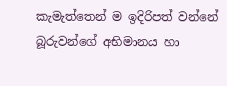කැමැත්තෙන් ම ඉදිරිපත් වන්නේ බූරුවන්ගේ අභිමානය හා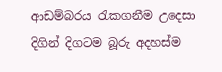ආඩම්බරය රැකගනීම උදෙසා දිගින් දිගටම බූරු අදහස්ම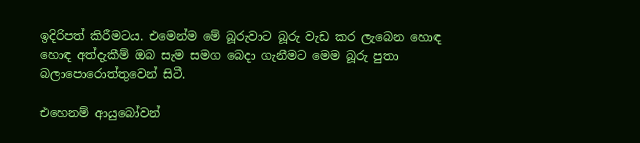ඉදිරිපත් කිරීමටය. එමෙන්ම මේ බූරුවාට බූරු වැඩ කර ලැබෙන හොඳ හොඳ අත්දැකීම් ඔබ සැම සමග බෙදා ගැනීමට මෙම බූරු පුතා බලාපොරොත්තුවෙන් සිටී.

එහෙනම් ආයුබෝවන්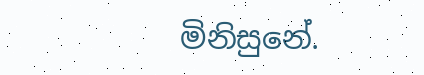මිනිසුනේ.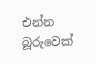එන්න බූරුවෙක්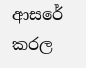ආසරේ කරල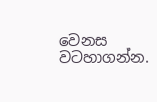වෙනස වටහාගන්න.